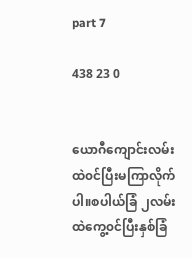part 7

438 23 0


ယောဂီကျောင်းလမ်းထဲ၀င်ပြီးမကြာလိုက်ပါ။စပါယ်ခြံ ၂လမ်းထဲကွေ့၀င်ပြီးနှစ်ခြံ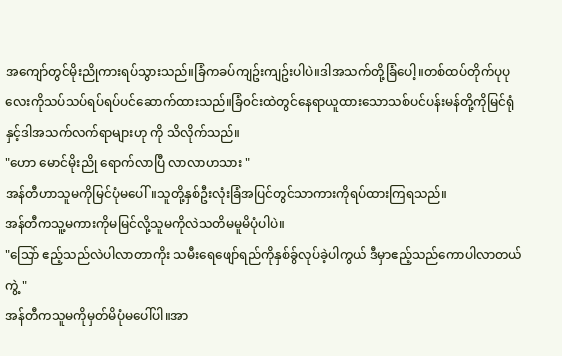အကျော်တွင်မိုးညိုကားရပ်သွားသည်။ခြံကခပ်ကျဥ်းကျဥ်းပါပဲ။ဒါအသက်တို့ခြံပေါ့။တစ်ထပ်တိုက်ပုပုလေးကိုသပ်သပ်ရပ်ရပ်ပင်ဆောက်ထားသည်။ခြံ၀င်းထဲတွင်နေရာယူထားသောသစ်ပင်ပန်းမန်တို့ကိုမြင်ရုံနှင့်ဒါအသက်လက်ရာများဟု ကို သိလိုက်သည်။
"ဟော မောင်မိုးညို ရောက်လာပြီ လာလာဟသား "
အန်တီဟာသူမကိုမြင်ပုံမပေါ်။သူတို့နှစ်ဦးလုံးခြံအပြင်တွင်သာကားကိုရပ်ထားကြရသည်။
အန်တီကသူ့မကားကိုမမြင်လို့သူမကိုလဲသတိမမူမိပုံပါပဲ။
"သြော် ဧည့်သည်လဲပါလာတာကိုး သမီးရေဖျော်ရည်ကိုနှစ်ခွ်လုပ်ခဲ့ပါကွယ် ဒီမှာဧည့်သည်ကောပါလာတယ်ကွဲ့ "
အန်တီကသူမကိုမှတ်မိပုံမပေါ်ပါ။အာ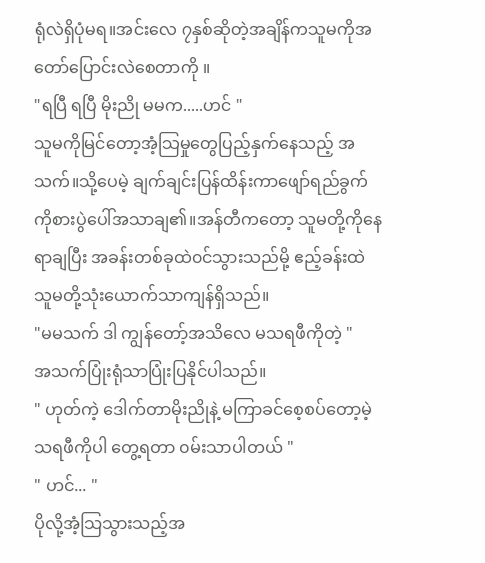ရုံလဲရှိပုံမရ။အင်းလေ ၇နှစ်ဆိုတဲ့အချိန်ကသူမကိုအတော်ပြောင်းလဲစေတာကို ။
"ရပြီ ရပြီ မိုးညို မမက.....ဟင် "
သူမကိုမြင်တော့အံ့သြမှုတွေပြည့်နှက်နေသည့် အသက်။သို့ပေမဲ့ ချက်ချင်းပြန်ထိန်းကာဖျော်ရည်ခွက်ကိုစားပွဲပေါ်အသာချ၏။အန်တီကတော့ သူမတို့ကိုနေရာချပြီး အခန်းတစ်ခုထဲ၀င်သွားသည်မို့ ဧည့်ခန်းထဲသူမတို့သုံးယောက်သာကျန်ရှိသည်။
"မမသက် ဒါ ကျွန်တော့်အသိလေ မသရဖီကိုတဲ့ "
အသက်ပြုံးရုံသာပြုံးပြနိုင်ပါသည်။
" ဟုတ်ကဲ့ ဒေါက်တာမိုးညိုနဲ့ မကြာခင်စေ့စပ်တော့မဲ့သရဖီကိုပါ တွေ့ရတာ ၀မ်းသာပါတယ် "
" ဟင်... "
ပိုလို့အံ့သြသွားသည့်အ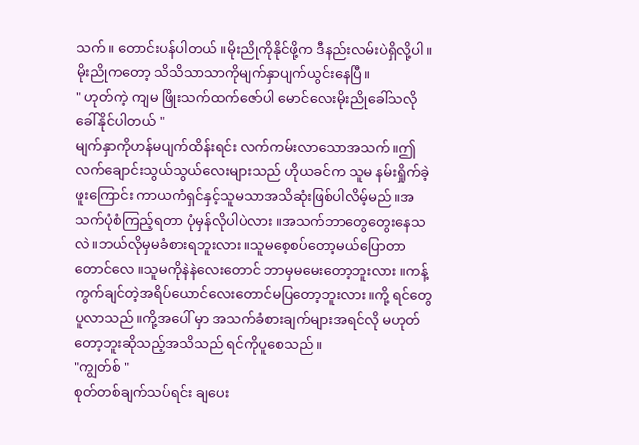သက်။ တောင်းပန်ပါတယ် ။မိုးညိုကိုနိုင်ဖို့က ဒီနည်းလမ်းပဲရှိလို့ပါ။ မိုးညိုကတော့ သိသိသာသာကိုမျက်နှာပျက်ယွင်းနေပြီ။
" ဟုတ်ကဲ့ ကျမ ဖြိုးသက်ထက်ဇော်ပါ မောင်လေးမိုးညိုခေါ်သလို ခေါ်နိုင်ပါတယ် "
မျက်နှာကိုဟန်မပျက်ထိန်းရင်း လက်ကမ်းလာသောအသက်။ဤလက်ချောင်းသွယ်သွယ်လေးများသည် ဟိုယခင်က သူမ နမ်းရှိုက်ခဲ့ဖူးကြောင်း ကာယကံရှင်နှင့်သူမသာအသိဆုံးဖြစ်ပါလိမ့်မည်။အသက်ပုံစံကြည့်ရတာ ပုံမှန်လိုပါပဲလား ။အသက်ဘာတွေတွေးနေသလဲ။ဘယ်လိုမှမခံစားရဘူးလား။သူမစေ့စပ်တော့မယ်ပြောတာတောင်လေ ။သူမကိုနဲနဲလေးတောင် ဘာမှမမေးတော့ဘူးလား ။ကန့်ကွက်ချင်တဲ့အရိပ်ယောင်လေးတောင်မပြတော့ဘူးလား။ကို့ ရင်တွေပူလာသည်။ကို့အပေါ် မှာ အသက်ခံစားချက်များအရင်လို မဟုတ်တော့ဘူးဆိုသည့်အသိသည် ရင်ကိုပူစေသည်။
"ကျွတ်စ် "
စုတ်တစ်ချက်သပ်ရင်း ချပေး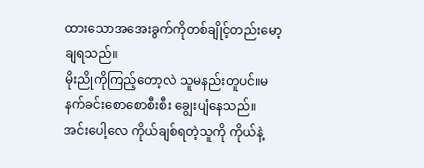ထားသောအအေးခွက်ကိုတစ်ချိုင့်တည်းမော့ချရသည်။
မိုးညိုကိုကြည့်တော့လဲ သူမနည်းတူပင်။မနက်ခင်းစောစောစီးစီး ချွေးပျံနေသည်။ အင်းပေါ့လေ ကိုယ်ချစ်ရတဲ့သူကို ကိုယ်နဲ့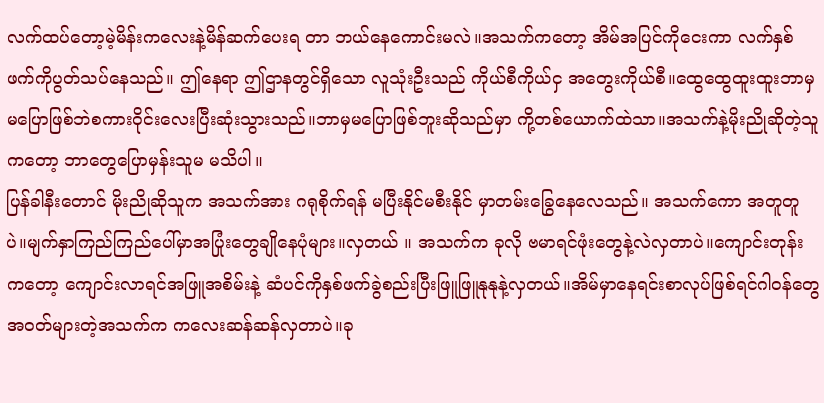လက်ထပ်တော့မဲ့မိန်းကလေးနဲ့မိန်ဆက်ပေးရ တာ ဘယ်နေကောင်းမလဲ။အသက်ကတော့ အိမ်အပြင်ကိုငေးကာ လက်နှစ်ဖက်ကိုပွတ်သပ်နေသည်။ ဤနေရာ ဤဌာနတွင်ရှိသော လူသုံးဦးသည် ကိုယ်စီကိုယ်ငှ အတွေးကိုယ်စီ။ထွေထွေထူးထူးဘာမှမပြောဖြစ်ဘဲစကား၀ိုင်းလေးပြီးဆုံးသွားသည်။ဘာမှမပြောဖြစ်ဘူးဆိုသည်မှာ ကို့တစ်ယောက်ထဲသာ။အသက်နဲ့မိုးညိုဆိုတဲ့သူကတော့ ဘာတွေပြောမှန်းသူမ မသိပါ။
ပြန်ခါနီးတောင် မိုးညိုဆိုသူက အသက်အား ဂရုစိုက်ရန် မပြီးနိုင်မစီးနိုင် မှာတမ်းခြွေနေလေသည်။ အသက်ကော အတူတူပဲ။မျက်နှာကြည်ကြည်ပေါ်မှာအပြုံးတွေချိုနေပုံများ။လှတယ် ။ အသက်က ခုလို ဗမာရင်ဖုံးတွေနဲ့လဲလှတာပဲ။ကျောင်းတုန်းကတော့ ကျောင်းလာရင်အဖြူအစိမ်းနဲ့ ဆံပင်ကိုနှစ်ဖက်ခွဲစည်းပြီးဖြူဖြူနုနုနဲ့လှတယ်။အိမ်မှာနေရင်းစာလုပ်ဖြစ်ရင်ဂါ၀န်တွေအ၀တ်များတဲ့အသက်က ကလေးဆန်ဆန်လှတာပဲ။ခု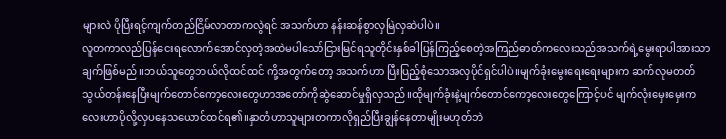များလဲ ပိုပြီးရင့်ကျက်တည်ငြိမ်လာတာကလွဲရင် အသက်ဟာ နန်းဆန်စွာလှမြဲလှဆဲပါပဲ။
လူတကာလည်ပြန်ငေးရလောက်အောင်လှတဲ့အထဲမပါသော်ငြားမြင်ရသူတိုင်းနှစ်ခါပြန်ကြည့်စေတဲ့အကြည်ဓာတ်ကလေးသည်အသက်ရဲ့မွေးရာပါအားသာချက်ဖြစ်မည်။ဘယ်သူတွေဘယ်လိုထင်ထင် ကို့အတွက်တော့ အသက်ဟာ ပြီးပြည့်စုံသောအလှပိုင်ရှင်ပါပဲ။မျက်ခုံးမွေးရေးရေးများက ဆက်လုမတတ်သွယ်တန်းနေပြီးမျက်တောင်ကော့လေးတွေဟာအတော်ကိုဆွဲဆောင်မှုရှိလှသည်။ထိုမျက်ခုံးနဲ့မျက်တောင်ကော့လေးတွေကြောင့်ပင် မျက်လုံးမှေးမှေးကလေးဟာပိုလို့လှပနေသယောင်ထင်ရ၏။နှာတံဟာသူများတကာလိုရှည်ပြီးချွန်နေတာမျိုးမဟုတ်ဘဲ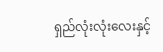ရှည်လုံးလုံးလေးနှင့်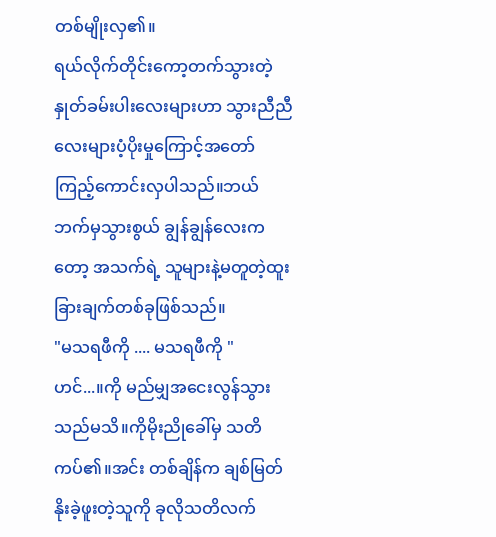တစ်မျိုးလှ၏။
ရယ်လိုက်တိုင်းကော့တက်သွားတဲ့နှုတ်ခမ်းပါးလေးများဟာ သွားညီညီလေးများပံ့ပိုးမှုကြောင့်အတော်ကြည့်ကောင်းလှပါသည်။ဘယ်ဘက်မှသွားစွယ် ချွန်ချွန်လေးကတော့ အသက်ရဲ့ သူများနဲ့မတူတဲ့ထူးခြားချက်တစ်ခုဖြစ်သည်။
"မသရဖီကို .... မသရဖီကို "
ဟင်...။ကို မည်မျှအငေးလွန်သွားသည်မသိ။ကိုမိုးညိုခေါ်မှ သတိကပ်၏။အင်း တစ်ချိန်က ချစ်မြတ်နိုးခဲ့ဖူးတဲ့သူကို ခုလိုသတိလက်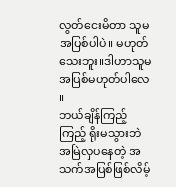လွတ်ငေးမိတာ သူမအပြစ်ပါပဲ။ မဟုတ်သေးဘူး။ဒါဟာသူမ အပြစ်မဟုတ်ပါလေ ။
ဘယ်ချိန်ကြည့်ကြည့် ရိုးမသွားဘဲ အမြဲလှပနေတဲ့ အသက်အပြစ်ဖြစ်လိမ့်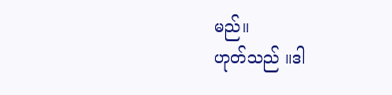မည်။
ဟုတ်သည် ။ဒါ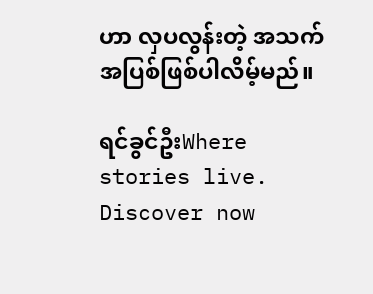ဟာ လှပလွန်းတဲ့ အသက်အပြစ်ဖြစ်ပါလိမ့်မည်။

ရင်ခွင်ဦးWhere stories live. Discover now